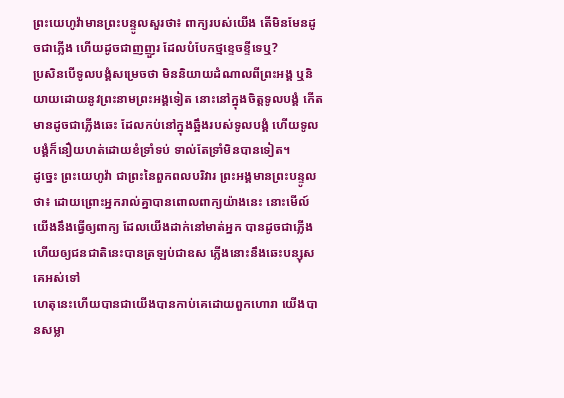ព្រះយេហូវ៉ាមានព្រះបន្ទូលសួរថា៖ ពាក្យរបស់យើង តើមិនមែនដូចជាភ្លើង ហើយដូចជាញញួរ ដែលបំបែកថ្មខ្ទេចខ្ទីទេឬ?
ប្រសិនបើទូលបង្គំសម្រេចថា មិននិយាយដំណាលពីព្រះអង្គ ឬនិយាយដោយនូវព្រះនាមព្រះអង្គទៀត នោះនៅក្នុងចិត្តទូលបង្គំ កើតមានដូចជាភ្លើងឆេះ ដែលកប់នៅក្នុងឆ្អឹងរបស់ទូលបង្គំ ហើយទូលបង្គំក៏នឿយហត់ដោយខំទ្រាំទប់ ទាល់តែទ្រាំមិនបានទៀត។
ដូច្នេះ ព្រះយេហូវ៉ា ជាព្រះនៃពួកពលបរិវារ ព្រះអង្គមានព្រះបន្ទូលថា៖ ដោយព្រោះអ្នករាល់គ្នាបានពោលពាក្យយ៉ាងនេះ នោះមើល៍ យើងនឹងធ្វើឲ្យពាក្យ ដែលយើងដាក់នៅមាត់អ្នក បានដូចជាភ្លើង ហើយឲ្យជនជាតិនេះបានត្រឡប់ជាឧស ភ្លើងនោះនឹងឆេះបន្សុសគេអស់ទៅ
ហេតុនេះហើយបានជាយើងបានកាប់គេដោយពួកហោរា យើងបានសម្លា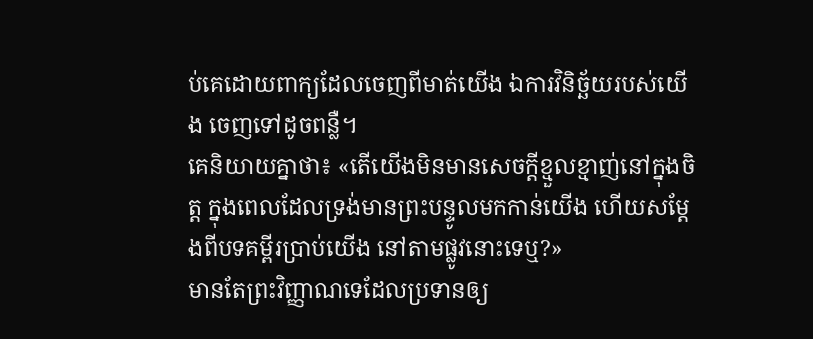ប់គេដោយពាក្យដែលចេញពីមាត់យើង ឯការវិនិច្ឆ័យរបស់យើង ចេញទៅដូចពន្លឺ។
គេនិយាយគ្នាថា៖ «តើយើងមិនមានសេចក្តីខ្មួលខ្មាញ់នៅក្នុងចិត្ត ក្នុងពេលដែលទ្រង់មានព្រះបន្ទូលមកកាន់យើង ហើយសម្តែងពីបទគម្ពីរប្រាប់យើង នៅតាមផ្លូវនោះទេឬ?»
មានតែព្រះវិញ្ញាណទេដែលប្រទានឲ្យ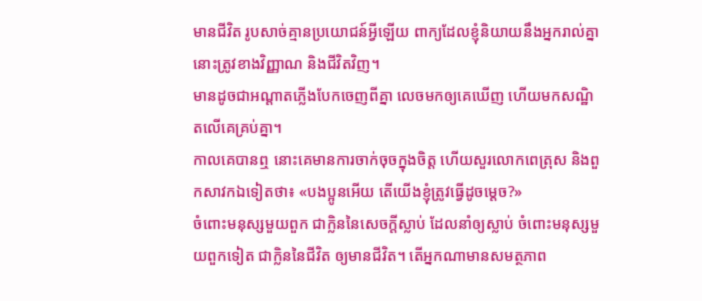មានជីវិត រូបសាច់គ្មានប្រយោជន៍អ្វីឡើយ ពាក្យដែលខ្ញុំនិយាយនឹងអ្នករាល់គ្នា នោះត្រូវខាងវិញ្ញាណ និងជីវិតវិញ។
មានដូចជាអណ្តាតភ្លើងបែកចេញពីគ្នា លេចមកឲ្យគេឃើញ ហើយមកសណ្ឋិតលើគេគ្រប់គ្នា។
កាលគេបានឮ នោះគេមានការចាក់ចុចក្នុងចិត្ត ហើយសួរលោកពេត្រុស និងពួកសាវកឯទៀតថា៖ «បងប្អូនអើយ តើយើងខ្ញុំត្រូវធ្វើដូចម្តេច?»
ចំពោះមនុស្សមួយពួក ជាក្លិននៃសេចក្តីស្លាប់ ដែលនាំឲ្យស្លាប់ ចំពោះមនុស្សមួយពួកទៀត ជាក្លិននៃជីវិត ឲ្យមានជីវិត។ តើអ្នកណាមានសមត្ថភាព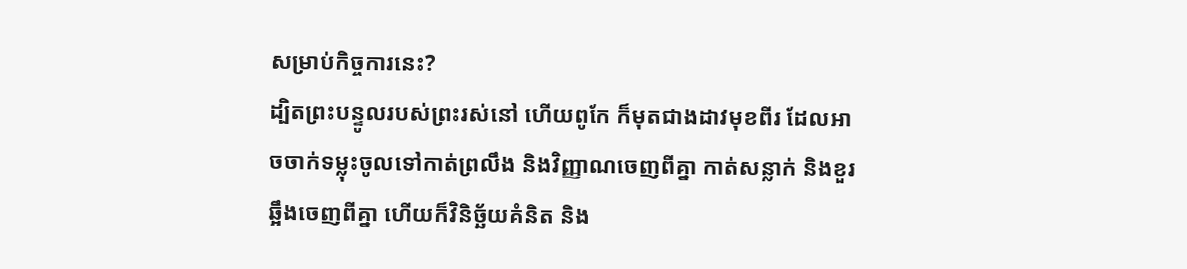សម្រាប់កិច្ចការនេះ?
ដ្បិតព្រះបន្ទូលរបស់ព្រះរស់នៅ ហើយពូកែ ក៏មុតជាងដាវមុខពីរ ដែលអាចចាក់ទម្លុះចូលទៅកាត់ព្រលឹង និងវិញ្ញាណចេញពីគ្នា កាត់សន្លាក់ និងខួរឆ្អឹងចេញពីគ្នា ហើយក៏វិនិច្ឆ័យគំនិត និង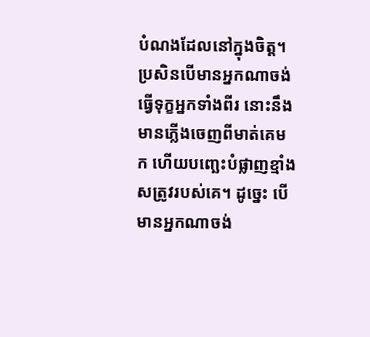បំណងដែលនៅក្នុងចិត្ត។
ប្រសិនបើមានអ្នកណាចង់ធ្វើទុក្ខអ្នកទាំងពីរ នោះនឹងមានភ្លើងចេញពីមាត់គេមក ហើយបញ្ឆេះបំផ្លាញខ្មាំងសត្រូវរបស់គេ។ ដូច្នេះ បើមានអ្នកណាចង់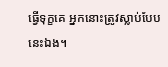ធ្វើទុក្ខគេ អ្នកនោះត្រូវស្លាប់បែបនេះឯង។